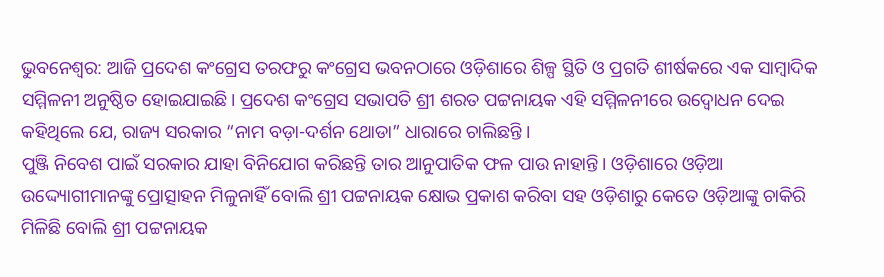ଭୁବନେଶ୍ୱର: ଆଜି ପ୍ରଦେଶ କଂଗ୍ରେସ ତରଫରୁ କଂଗ୍ରେସ ଭବନଠାରେ ଓଡ଼ିଶାରେ ଶିଳ୍ପ ସ୍ଥିତି ଓ ପ୍ରଗତି ଶୀର୍ଷକରେ ଏକ ସାମ୍ବାଦିକ ସମ୍ମିଳନୀ ଅନୁଷ୍ଠିତ ହୋଇଯାଇଛି। ପ୍ରଦେଶ କଂଗ୍ରେସ ସଭାପତି ଶ୍ରୀ ଶରତ ପଟ୍ଟନାୟକ ଏହି ସମ୍ମିଳନୀରେ ଉଦ୍ବୋଧନ ଦେଇ କହିଥିଲେ ଯେ, ରାଜ୍ୟ ସରକାର “ନାମ ବଡ଼ା-ଦର୍ଶନ ଥୋଡା” ଧାରାରେ ଚାଲିଛନ୍ତି ।
ପୁଞ୍ଜି ନିବେଶ ପାଇଁ ସରକାର ଯାହା ବିନିଯୋଗ କରିଛନ୍ତି ତାର ଆନୁପାତିକ ଫଳ ପାଉ ନାହାନ୍ତି। ଓଡ଼ିଶାରେ ଓଡ଼ିଆ ଉଦ୍ଦ୍ୟୋଗୀମାନଙ୍କୁ ପ୍ରୋତ୍ସାହନ ମିଳୁନାହିଁ ବୋଲି ଶ୍ରୀ ପଟ୍ଟନାୟକ କ୍ଷୋଭ ପ୍ରକାଶ କରିବା ସହ ଓଡ଼ିଶାରୁ କେତେ ଓଡ଼ିଆଙ୍କୁ ଚାକିରି ମିଳିଛି ବୋଲି ଶ୍ରୀ ପଟ୍ଟନାୟକ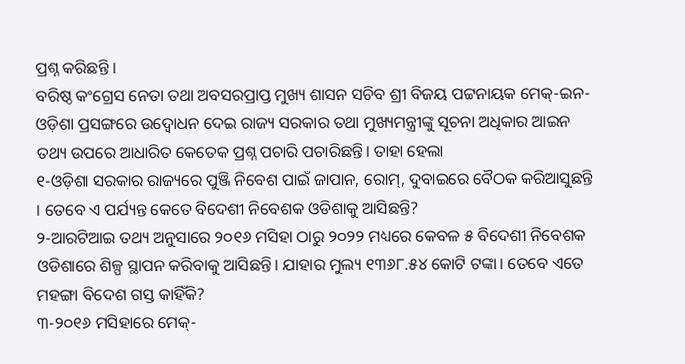ପ୍ରଶ୍ନ କରିଛନ୍ତି ।
ବରିଷ୍ଠ କଂଗ୍ରେସ ନେତା ତଥା ଅବସରପ୍ରାପ୍ତ ମୁଖ୍ୟ ଶାସନ ସଚିବ ଶ୍ରୀ ବିଜୟ ପଟ୍ଟନାୟକ ମେକ୍-ଇନ-ଓଡ଼ିଶା ପ୍ରସଙ୍ଗରେ ଉଦ୍ବୋଧନ ଦେଇ ରାଜ୍ୟ ସରକାର ତଥା ମୁଖ୍ୟମନ୍ତ୍ରୀଙ୍କୁ ସୂଚନା ଅଧିକାର ଆଇନ ତଥ୍ୟ ଉପରେ ଆଧାରିତ କେତେକ ପ୍ରଶ୍ନ ପଚାରି ପଚାରିଛନ୍ତି। ତାହା ହେଲା
୧-ଓଡ଼ିଶା ସରକାର ରାଜ୍ୟରେ ପୁଞ୍ଜି ନିବେଶ ପାଇଁ ଜାପାନ, ରୋମ୍, ଦୁବାଇରେ ବୈଠକ କରିଆସୁଛନ୍ତି । ତେବେ ଏ ପର୍ଯ୍ୟନ୍ତ କେତେ ବିଦେଶୀ ନିବେଶକ ଓଡିଶାକୁ ଆସିଛନ୍ତି?
୨-ଆରଟିଆଇ ତଥ୍ୟ ଅନୁସାରେ ୨୦୧୬ ମସିହା ଠାରୁ ୨୦୨୨ ମଧ୍ୟରେ କେବଳ ୫ ବିଦେଶୀ ନିବେଶକ ଓଡିଶାରେ ଶିଳ୍ପ ସ୍ଥାପନ କରିବାକୁ ଆସିଛନ୍ତି। ଯାହାର ମୁଲ୍ୟ ୧୩୬୮.୫୪ କୋଟି ଟଙ୍କା। ତେବେ ଏତେ ମହଙ୍ଗା ବିଦେଶ ଗସ୍ତ କାହିଁକି?
୩-୨୦୧୬ ମସିହାରେ ମେକ୍-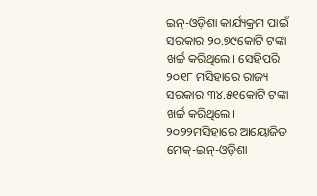ଇନ୍-ଓଡ଼ିଶା କାର୍ଯ୍ୟକ୍ରମ ପାଇଁ ସରକାର ୨୦.୭୯କୋଟି ଟଙ୍କା ଖର୍ଚ୍ଚ କରିଥିଲେ। ସେହିପରି ୨୦୧୮ ମସିହାରେ ରାଜ୍ୟ ସରକାର ୩୪.୫୧କୋଟି ଟଙ୍କା ଖର୍ଚ୍ଚ କରିଥିଲେ। ୨୦୨୨ମସିହାରେ ଆୟୋଜିତ ମେକ୍-ଇନ୍-ଓଡ଼ିଶା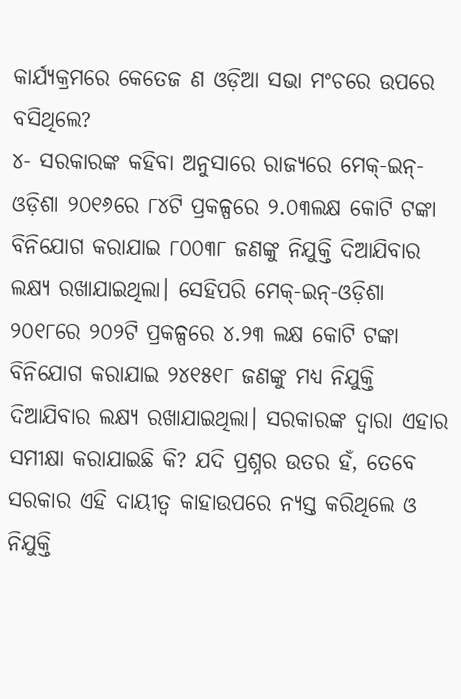କାର୍ଯ୍ୟକ୍ରମରେ କେତେଜ ଣ ଓଡ଼ିଆ ସଭା ମଂଚରେ ଉପରେ ବସିଥିଲେ?
୪- ସରକାରଙ୍କ କହିବା ଅନୁସାରେ ରାଜ୍ୟରେ ମେକ୍-ଇନ୍-ଓଡ଼ିଶା ୨୦୧୬ରେ ୮୪ଟି ପ୍ରକଳ୍ପରେ ୨.୦୩ଲକ୍ଷ କୋଟି ଟଙ୍କା ବିନିଯୋଗ କରାଯାଇ ୮୦୦୩୮ ଜଣଙ୍କୁ ନିଯୁକ୍ତି ଦିଆଯିବାର ଲକ୍ଷ୍ୟ ରଖାଯାଇଥିଲା। ସେହିପରି ମେକ୍-ଇନ୍-ଓଡ଼ିଶା ୨୦୧୮ରେ ୨୦୨ଟି ପ୍ରକଳ୍ପରେ ୪.୨୩ ଲକ୍ଷ କୋଟି ଟଙ୍କା ବିନିଯୋଗ କରାଯାଇ ୨୪୧୫୧୮ ଜଣଙ୍କୁ ମଧ୍ୟ ନିଯୁକ୍ତି ଦିଆଯିବାର ଲକ୍ଷ୍ୟ ରଖାଯାଇଥିଲା। ସରକାରଙ୍କ ଦ୍ୱାରା ଏହାର ସମୀକ୍ଷା କରାଯାଇଛି କି? ଯଦି ପ୍ରଶ୍ନର ଉତର ହଁ, ତେବେ ସରକାର ଏହି ଦାୟୀତ୍ୱ କାହାଉପରେ ନ୍ୟସ୍ତ କରିଥିଲେ ଓ ନିଯୁକ୍ତି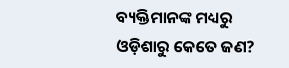ବ୍ୟକ୍ତିମାନଙ୍କ ମଧ୍ୟରୁ ଓଡ଼ିଶାରୁ କେତେ ଜଣ?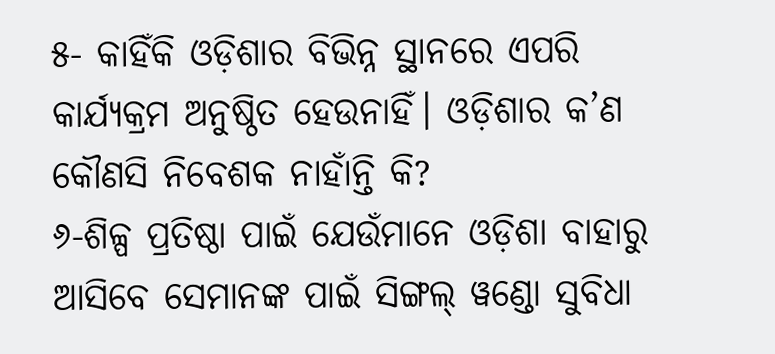୫- କାହିଁକି ଓଡ଼ିଶାର ବିଭିନ୍ନ ସ୍ଥାନରେ ଏପରି କାର୍ଯ୍ୟକ୍ରମ ଅନୁଷ୍ଠିତ ହେଉନାହିଁ। ଓଡ଼ିଶାର କ’ଣ କୌଣସି ନିବେଶକ ନାହାଁନ୍ତି କି?
୬-ଶିଳ୍ପ ପ୍ରତିଷ୍ଠା ପାଇଁ ଯେଉଁମାନେ ଓଡ଼ିଶା ବାହାରୁ ଆସିବେ ସେମାନଙ୍କ ପାଇଁ ସିଙ୍ଗଲ୍ ୱଣ୍ଡୋ ସୁବିଧା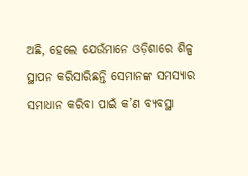ଅଛି, ହେଲେ ଯେଉଁମାନେ ଓଡ଼ିଶାରେ ଶିଳ୍ପ ସ୍ଥାପନ କରିସାରିଛନ୍ତି ସେମାନଙ୍କ ସମସ୍ୟାର ସମାଧାନ କରିବା ପାଇଁ କ’ଣ ବ୍ୟବସ୍ଥା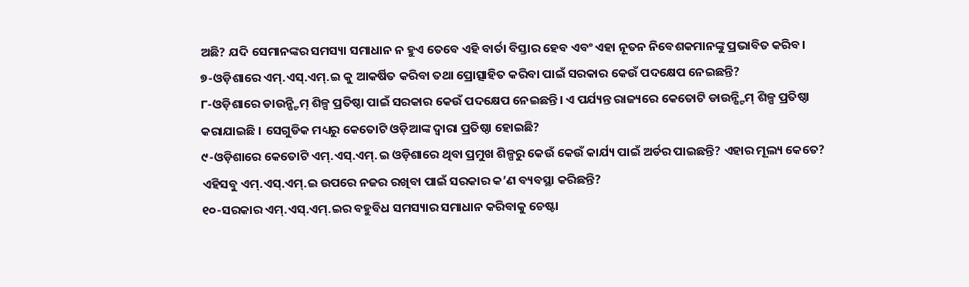ଅଛି? ଯଦି ସେମାନଙ୍କର ସମସ୍ୟା ସମାଧାନ ନ ହୁଏ ତେବେ ଏହି ବାର୍ତା ବିସ୍ତାର ହେବ ଏବଂ ଏହା ନୂତନ ନିବେଶକମାନଙ୍କୁ ପ୍ରଭାବିତ କରିବ।
୭-ଓଡ଼ିଶାରେ ଏମ୍.ଏସ୍.ଏମ୍.ଇ କୁ ଆକର୍ଷିତ କରିବା ତଥା ପ୍ରୋତ୍ସାହିତ କରିବା ପାଇଁ ସରକାର କେଉଁ ପଦକ୍ଷେପ ନେଇଛନ୍ତି?
୮-ଓଡ଼ିଶାରେ ଡାଉନ୍ଷ୍ଟିମ୍ ଶିଳ୍ପ ପ୍ରତିଷ୍ଠା ପାଇଁ ସରକାର କେଉଁ ପଦକ୍ଷେପ ନେଇଛନ୍ତି। ଏ ପର୍ଯ୍ୟନ୍ତ ରାଜ୍ୟରେ କେତୋଟି ଡାଉନ୍ଷ୍ଟିମ୍ ଶିଳ୍ପ ପ୍ରତିଷ୍ଠା କରାଯାଇଛି । ସେଗୁଡିକ ମଧ୍ୟରୁ କେତୋଟି ଓଡ଼ିଆଙ୍କ ଦ୍ୱାରା ପ୍ରତିଷ୍ଠା ହୋଇଛି?
୯-ଓଡ଼ିଶାରେ କେତୋଟି ଏମ୍.ଏସ୍.ଏମ୍.ଇ ଓଡ଼ିଶାରେ ଥିବା ପ୍ରମୁଖ ଶିଳ୍ପରୁ କେଉଁ କେଉଁ କାର୍ଯ୍ୟ ପାଇଁ ଅର୍ଡର ପାଇଛନ୍ତି? ଏହାର ମୂଲ୍ୟ କେତେ? ଏହିସବୁ ଏମ୍.ଏସ୍.ଏମ୍.ଇ ଉପରେ ନଜର ରଖିବା ପାଇଁ ସରକାର କ’ଣ ବ୍ୟବସ୍ଥା କରିଛନ୍ତି?
୧୦-ସରକାର ଏମ୍.ଏସ୍.ଏମ୍.ଇର ବହୁବିଧ ସମସ୍ୟାର ସମାଧାନ କରିବାକୁ ଚେଷ୍ଟା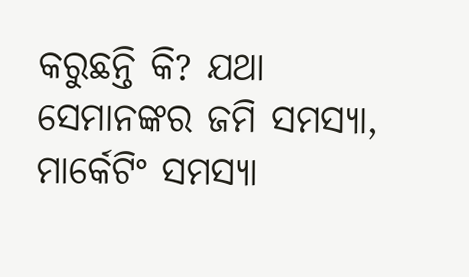କରୁଛନ୍ତି କି? ଯଥା ସେମାନଙ୍କର ଜମି ସମସ୍ୟା, ମାର୍କେଟିଂ ସମସ୍ୟା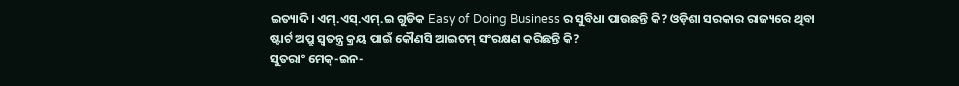ଇତ୍ୟାଦି। ଏମ୍.ଏସ୍.ଏମ୍.ଇ ଗୁଡିକ Easy of Doing Business ର ସୁବିଧା ପାଉଛନ୍ତି କି? ଓଡ଼ିଶା ସରକାର ରାଜ୍ୟରେ ଥିବା ଷ୍ଟାର୍ଟ ଅପ୍ରୁ ସ୍ୱତନ୍ତ୍ର କ୍ରୟ ପାଇଁ କୌଣସି ଆଇଟମ୍ ସଂରକ୍ଷଣ କରିଛନ୍ତି କି?
ସୁତରାଂ ମେକ୍-ଇନ-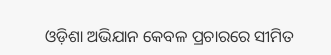ଓଡ଼ିଶା ଅଭିଯାନ କେବଳ ପ୍ରଚାରରେ ସୀମିତ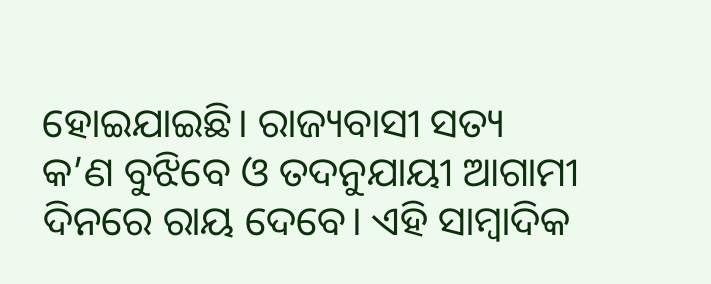ହୋଇଯାଇଛି। ରାଜ୍ୟବାସୀ ସତ୍ୟ କ’ଣ ବୁଝିବେ ଓ ତଦନୁଯାୟୀ ଆଗାମୀ ଦିନରେ ରାୟ ଦେବେ। ଏହି ସାମ୍ବାଦିକ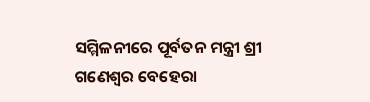ସମ୍ମିଳନୀରେ ପୂର୍ବତନ ମନ୍ତ୍ରୀ ଶ୍ରୀ ଗଣେଶ୍ୱର ବେହେରା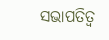ସଭାପତିତ୍ୱ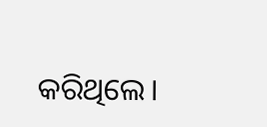କରିଥିଲେ।